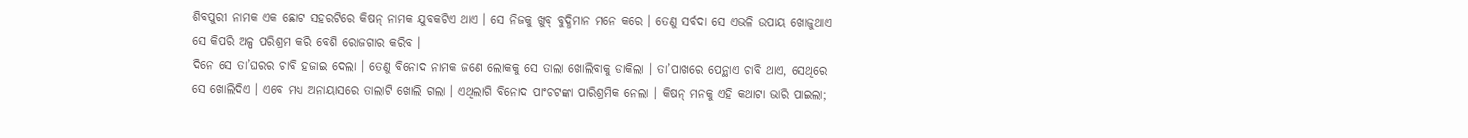ଶିବପୁରୀ ନାମକ ଏକ ଛୋଟ ସହରଟିରେ କିଷନ୍ ନାମକ ଯୁବକଟିଏ ଥାଏ । ସେ ନିଜକୁ ଖୁବ୍ ବୁଦ୍ଧିମାନ ମନେ କରେ । ତେଣୁ ସର୍ବଦା ସେ ଏଭଳି ଉପାୟ ଖୋଜୁଥାଏ ସେ କିପରି ଅଳ୍ପ ପରିଶ୍ରମ କରି ବେଶି ରୋଜଗାର କରିବ ।
ଦିନେ ସେ ତା’ଘରର ଚାବି ହଜାଇ ଦେଲା । ତେଣୁ ବିନୋଦ ନାମକ ଜଣେ ଲୋକକୁ ସେ ତାଲା ଖୋଲିବାକୁ ଡାକିଲା । ତା’ପାଖରେ ପେନ୍ଥାଏ ଚାବି ଥାଏ, ସେଥିରେ ସେ ଖୋଲିଦିଏ । ଏବେ ମଧ୍ୟ ଅନାୟାସରେ ତାଲାଟି ଖୋଲି ଗଲା । ଏଥିଲାଗି ବିନୋଦ ପାଂଚଟଙ୍କା ପାରିଶ୍ରମିକ ନେଲା । କିଷନ୍ ମନକୁ ଏହି କଥାଟା ଭାରି ପାଇଲା;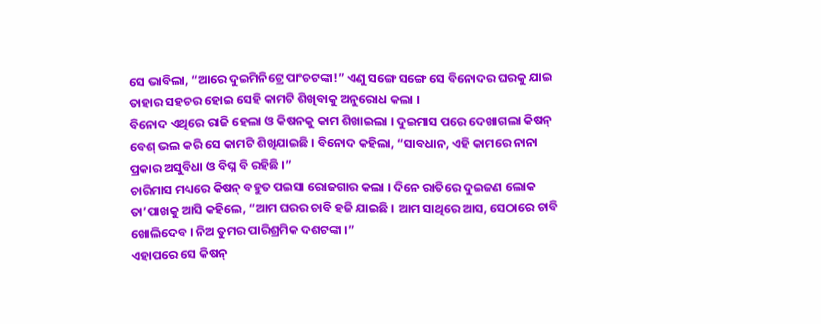ସେ ଭାବିଲା, “ଆରେ ଦୁଇମିନିଟ୍ରେ ପାଂଚଟଙ୍କା!” ଏଣୁ ସଙ୍ଗେ ସଙ୍ଗେ ସେ ବିନୋଦର ଘରକୁ ଯାଇ ତାହାର ସହଚର ହୋଇ ସେହି କାମଟି ଶିଖିବାକୁ ଅନୁରୋଧ କଲା ।
ବିନୋଦ ଏଥିରେ ରାଜି ହେଲା ଓ କିଷନକୁ କାମ ଶିଖାଇଲା । ଦୁଇମାସ ପରେ ଦେଖାଗଲା କିଷନ୍ ବେଶ୍ ଭଲ କରି ସେ କାମଟି ଶିଖିଯାଇଛି । ବିନୋଦ କହିଲା, “ସାବଧାନ, ଏହି କାମରେ ନାନା ପ୍ରକାର ଅସୁବିଧା ଓ ବିଘ୍ନ ବି ରହିଛି ।”
ଚାରିମାସ ମଧ୍ୟରେ କିଷନ୍ ବହୁତ ପଇସା ରୋଜଗାର କଲା । ଦିନେ ରାତିରେ ଦୁଇଜଣ ଲୋକ ତା’ପାଖକୁ ଆସି କହିଲେ, “ଆମ ଘରର ଚାବି ହଜି ଯାଇଛି । ଆମ ସାଥିରେ ଆସ, ସେଠାରେ ଚାବି ଖୋଲିଦେବ । ନିଅ ତୁମର ପାରିଶ୍ରମିକ ଦଶଟଙ୍କା ।”
ଏହାପରେ ସେ କିଷନ୍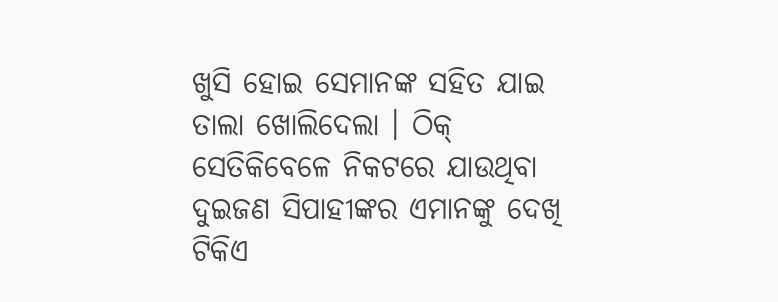ଖୁସି ହୋଇ ସେମାନଙ୍କ ସହିତ ଯାଇ ତାଲା ଖୋଲିଦେଲା । ଠିକ୍ ସେତିକିବେଳେ ନିକଟରେ ଯାଉଥିବା ଦୁଇଜଣ ସିପାହୀଙ୍କର ଏମାନଙ୍କୁ ଦେଖି ଟିକିଏ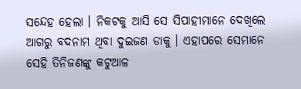ସନ୍ଦେହ ହେଲା । ନିକଟକୁ ଆସି ସେ ସିପାହୀମାନେ ଦେଖିଲେ ଆଗରୁ ବଦନାମ ଥିବା ଦୁଇଜଣ ଡାକୁ । ଏହାପରେ ସେମାନେ ସେହି ତିନିଜଣଙ୍କୁ କଟୁଆଳ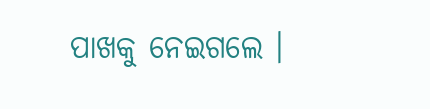ପାଖକୁ ନେଇଗଲେ ।